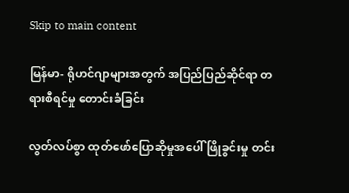Skip to main content

မြန်မာ- ရိုဟင်ဂျာများအတွက် အပြည်ပြည်ဆိုင်ရာ တရားစီရင်မှု တောင်းခံခြင်း

လွတ်လပ်စွာ ထုတ်ဖော်ပြောဆိုမှုအပေါ် ဖြိုခွင်းမှု တင်း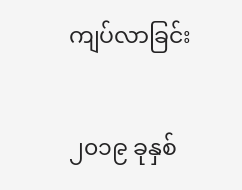ကျပ်လာခြင်း

၂၀၁၉ ခုနှစ်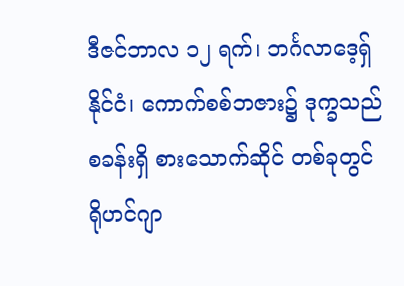ဒီဇင်ဘာလ ၁၂ ရက်၊ ဘင်္ဂလာဒေ့ရှ်နိုင်ငံ၊ ကောက်စစ်ဘဇား၌ ဒုက္ခသည်စခန်းရှိ စားသောက်ဆိုင် တစ်ခုတွင် ရိုဟင်ဂျာ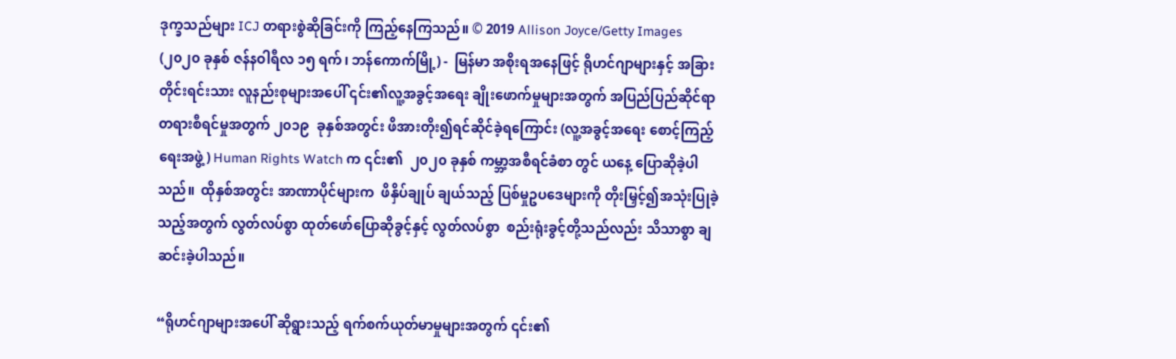ဒုက္ခသည်များ ICJ တရားစွဲဆိုခြင်းကို ကြည့်နေကြသည်။ © 2019 Allison Joyce/Getty Images
(၂၀၂၀ ခုနှစ် ဇန်နဝါရီလ ၁၅ ရက်၊ ဘန်ကောက်မြို့) -  မြန်မာ အစိုးရအနေဖြင့် ရိုဟင်ဂျာများနှင့် အခြားတိုင်းရင်းသား လူနည်းစုများအပေါ် ၎င်း၏လူ့အခွင့်အရေး ချိုးဖောက်မှုများအတွက် အပြည်ပြည်ဆိုင်ရာ တရားစီရင်မှုအတွက် ၂၀၁၉  ခုနှစ်အတွင်း ဖိအားတိုး၍ရင်ဆိုင်ခဲ့ရကြောင်း (လူ့အခွင့်အရေး စောင့်ကြည့်ရေးအဖွဲ့) Human Rights Watch က ၎င်း၏  ၂၀၂၀ ခုနှစ် ကမ္ဘာ့အစီရင်ခံစာ တွင် ယနေ့ ပြောဆိုခဲ့ပါသည်။  ထိုနှစ်အတွင်း အာဏာပိုင်များက  ဖိနှိပ်ချုပ် ချယ်သည့် ပြစ်မှုဥပဒေများကို တိုးမြှင့်၍အသုံးပြုခဲ့သည့်အတွက် လွတ်လပ်စွာ ထုတ်ဖော်ပြောဆိုခွင့်နှင့် လွတ်လပ်စွာ  စည်းရုံးခွင့်တို့သည်လည်း သိသာစွာ ချဆင်းခဲ့ပါသည်။

“ရိုဟင်ဂျာများအပေါ် ဆိုရွားသည့် ရက်စက်ယုတ်မာမှုများအတွက် ၎င်း၏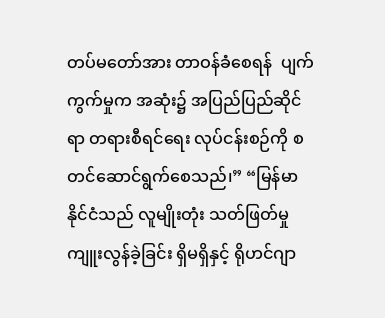တပ်မတော်အား တာဝန်ခံစေရန်  ပျက်ကွက်မှုက အဆုံး၌ အပြည်ပြည်ဆိုင်ရာ တရားစီရင်ရေး လုပ်ငန်းစဉ်ကို စတင်ဆောင်ရွက်စေသည်၊” “မြန်မာနိုင်ငံသည် လူမျိုးတုံး သတ်ဖြတ်မှု ကျူးလွန်ခဲ့ခြင်း ရှိမရှိနှင့် ရိုဟင်ဂျာ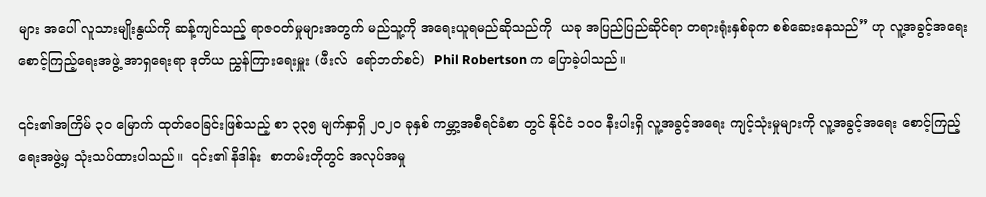များ အပေါ် လူသားမျိုးနွယ်ကို ဆန့်ကျင်သည့် ရာဇဝတ်မှုများအတွက် မည်သူ့ကို အရေးယူရမည်ဆိုသည်ကို  ယခု အပြည်ပြည်ဆိုင်ရာ တရားရုံးနှစ်ခုက စစ်ဆေးနေသည်” ဟု လူ့အခွင့်အရေး စောင့်ကြည့်ရေးအဖွဲ့ အာရှရေးရာ ဒုတိယ ညွှန်ကြားရေးမှူး (ဖီးလ်  ရော်ဘတ်စင်)  Phil Robertson က ပြောခဲ့ပါသည်။

၎င်း၏အကြိမ် ၃၀ မြောက် ထုတ်ဝေခြင်းဖြစ်သည့် စာ ၃၃၅ မျက်နှာရှိ ၂၀၂၀ ခုနှစ် ကမ္ဘာ့အစီရင်ခံစာ တွင် နိုင်ငံ ၁၀၀ နီးပါးရှိ လူ့အခွင့်အရေး ကျင့်သုံးမှုများကို လူ့အခွင့်အရေး စောင့်ကြည့်ရေးအဖွဲ့မှ သုံးသပ်ထားပါသည်။  ၎င်း၏ နိဒါန်း  စာတမ်းတိုတွင် အလုပ်အမှု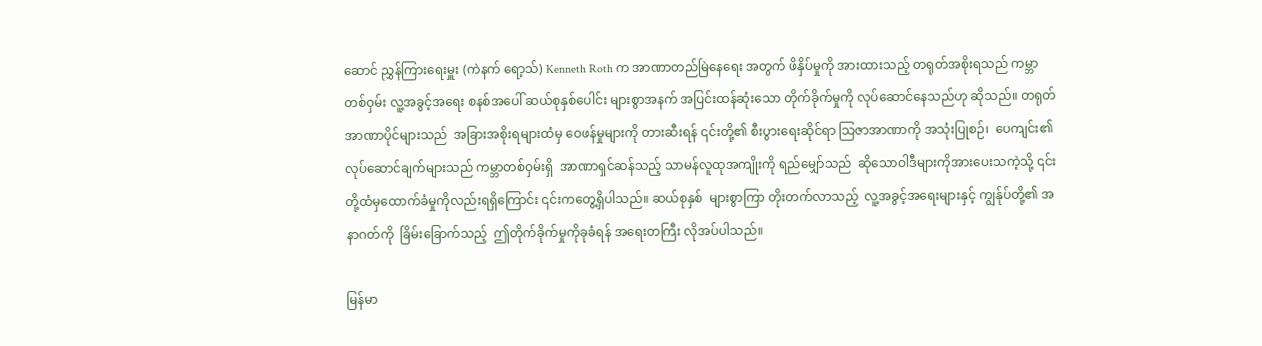ဆောင် ညွှန်ကြားရေးမှူး (ကဲနက် ရော့သ်) Kenneth Roth က အာဏာတည်မြဲနေရေး အတွက် ဖိနှိပ်မှုကို အားထားသည့် တရုတ်အစိုးရသည် ကမ္ဘာတစ်ဝှမ်း လူ့အခွင့်အရေး စနစ်အပေါ် ဆယ်စုနှစ်ပေါင်း များစွာအနက် အပြင်းထန်ဆုံးသော တိုက်ခိုက်မှုကို လုပ်ဆောင်နေသည်ဟု ဆိုသည်။ တရုတ်အာဏာပိုင်များသည်  အခြားအစိုးရများထံမှ ဝေဖန်မှုများကို တားဆီးရန် ၎င်းတို့၏ စီးပွားရေးဆိုင်ရာ သြဇာအာဏာကို အသုံးပြုစဉ်၊  ပေကျင်း၏ လုပ်ဆောင်ချက်များသည် ကမ္ဘာတစ်ဝှမ်းရှိ  အာဏာရှင်ဆန်သည့် သာမန်လူထုအကျိုးကို ရည်မျှော်သည်  ဆိုသောဝါဒီများကိုအားပေးသကဲ့သို့ ၎င်းတို့ထံမှထောက်ခံမှုကိုလည်းရရှိကြောင်း ၎င်းကတွေ့ရှိပါသည်။ ဆယ်စုနှစ်  များစွာကြာ တိုးတက်လာသည့်  လူ့အခွင့်အရေးများနှင့် ကျွန်ုပ်တို့၏ အနာဂတ်ကို  ခြိမ်းခြောက်သည့်  ဤတိုက်ခိုက်မှုကိုခုခံရန် အရေးတကြီး လိုအပ်ပါသည်။

မြန်မာ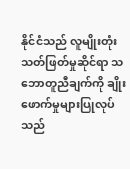နိုင်ငံသည် လူမျိုးတုံးသတ်ဖြတ်မှုဆိုင်ရာ သဘောတူညီချက်ကို ချိုးဖောက်မှုများပြုလုပ်သည်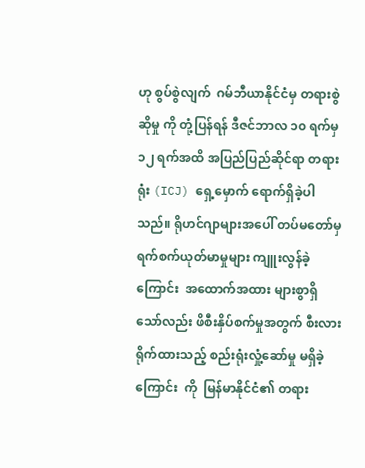ဟု စွပ်စွဲလျက်  ဂမ်ဘီယာနိုင်ငံမှ တရားစွဲဆိုမှု ကို တုံ့ပြန်ရန် ဒီဇင်ဘာလ ၁၀ ရက်မှ ၁၂ ရက်အထိ အပြည်ပြည်ဆိုင်ရာ တရားရုံး (ICJ) ရှေ့မှောက် ရောက်ရှိခဲ့ပါသည်။ ရိုဟင်ဂျာများအပေါ် တပ်မတော်မှ ရက်စက်ယုတ်မာမှုများ ကျူးလွန်ခဲ့ကြောင်း  အထောက်အထား များစွာရှိသော်လည်း ဖိစီးနှိပ်စက်မှုအတွက် စီးလားရိုက်ထားသည့် စည်းရုံးလှုံ့ဆော်မှု မရှိခဲ့ကြောင်း  ကို  မြန်မာနိုင်ငံ၏ တရား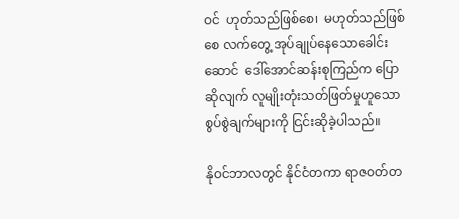ဝင်  ဟုတ်သည်ဖြစ်စေ၊  မဟုတ်သည်ဖြစ်စေ လက်တွေ့ အုပ်ချုပ်နေသောခေါင်းဆောင်  ဒေါ်အောင်ဆန်းစုကြည်က ပြောဆိုလျက် လူမျိုးတုံးသတ်ဖြတ်မှုဟူသော   စွပ်စွဲချက်များကို ငြင်းဆိုခဲ့ပါသည်။

နိုဝင်ဘာလတွင် နိုင်ငံတကာ ရာဇဝတ်တ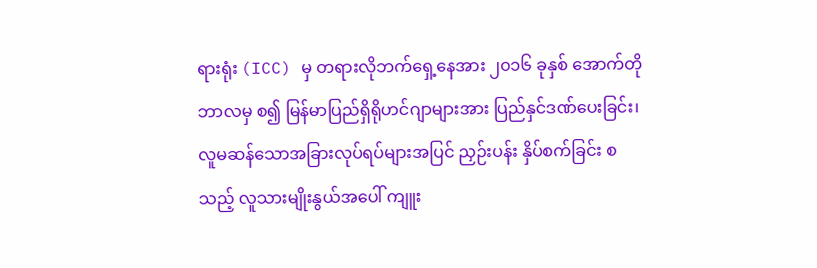ရားရုံး (ICC) မှ တရားလိုဘက်ရှေ့နေအား ၂၀၁၆ ခုနှစ် အောက်တိုဘာလမှ စ၍ မြန်မာပြည်ရှိရိုဟင်ဂျာများအား ပြည်နှင်ဒဏ်ပေးခြင်း၊ လူမဆန်သောအခြားလုပ်ရပ်များအပြင် ညှဉ်းပန်း နှိပ်စက်ခြင်း စသည့် လူသားမျိုးနွယ်အပေါ် ကျူး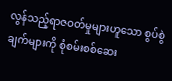လွန်သည့်ရာဇဝတ်မှုများဟူသော စွပ်စွဲချက်များကို စုံစမ်းစစ်ဆေး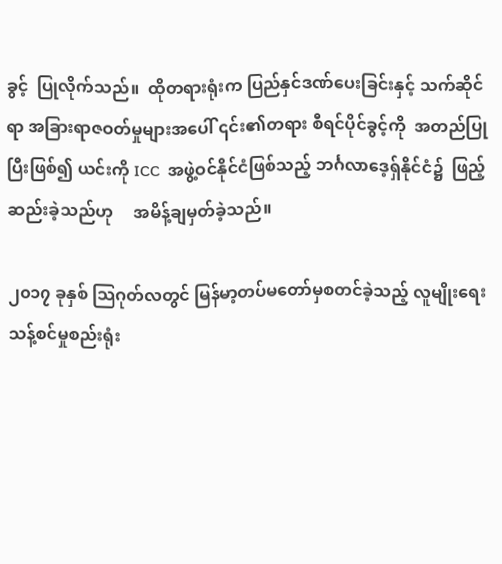ခွင့်  ပြုလိုက်သည်။  ထိုတရားရုံးက ပြည်နှင်ဒဏ်ပေးခြင်းနှင့် သက်ဆိုင်ရာ အခြားရာဇဝတ်မှုများအပေါ် ၎င်း၏တရား စီရင်ပိုင်ခွင့်ကို  အတည်ပြုပြီးဖြစ်၍ ယင်းကို ICC  အဖွဲ့ဝင်နိုင်ငံဖြစ်သည့် ဘင်္ဂလာဒေ့ရှ်နိုင်ငံ၌  ဖြည့်ဆည်းခဲ့သည်ဟု     အမိန့်ချမှတ်ခဲ့သည်။

၂၀၁၇ ခုနှစ် သြဂုတ်လတွင် မြန်မာ့တပ်မတော်မှစတင်ခဲ့သည့် လူမျိုးရေးသန့်စင်မှုစည်းရုံး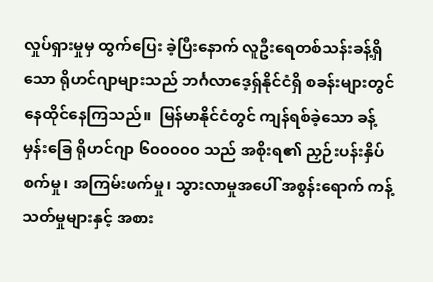လှုပ်ရှားမှုမှ ထွက်ပြေး ခဲ့ပြီးနောက် လူဦးရေတစ်သန်းခန့်ရှိသော ရိုဟင်ဂျာများသည် ဘင်္ဂလာဒေ့ရှ်နိုင်ငံရှိ စခန်းများတွင် နေထိုင်နေကြသည်။  မြန်မာနိုင်ငံတွင် ကျန်ရစ်ခဲ့သော ခန့်မှန်းခြေ ရိုဟင်ဂျာ ၆၀၀၀၀၀ သည် အစိုးရ၏ ညှဉ်းပန်းနှိပ်စက်မှု၊ အကြမ်းဖက်မှု၊ သွားလာမှုအပေါ် အစွန်းရောက် ကန့်သတ်မှုများနှင့် အစား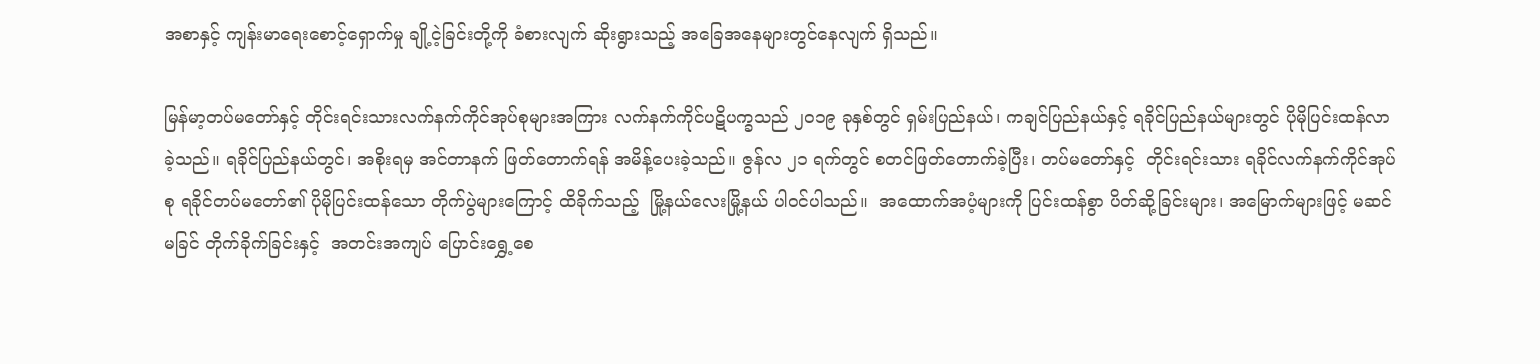အစာနှင့် ကျန်းမာရေးစောင့်ရှောက်မှု ချို့ငဲ့ခြင်းတို့ကို ခံစားလျက် ဆိုးရွားသည့် အခြေအနေများတွင်နေလျက် ရှိသည်။

မြန်မာ့တပ်မတော်နှင့် တိုင်းရင်းသားလက်နက်ကိုင်အုပ်စုများအကြား လက်နက်ကိုင်ပဋိပက္ခသည် ၂၀၁၉ ခုနှစ်တွင် ရှမ်းပြည်နယ်၊ ကချင်ပြည်နယ်နှင့် ရခိုင်ပြည်နယ်များတွင် ပိုမိုပြင်းထန်လာခဲ့သည်။ ရခိုင်ပြည်နယ်တွင်၊ အစိုးရမှ အင်တာနက် ဖြတ်တောက်ရန် အမိန့်ပေးခဲ့သည်။ ဇွန်လ ၂၁ ရက်တွင် စတင်ဖြတ်တောက်ခဲ့ပြီး၊ တပ်မတော်နှင့်  တိုင်းရင်းသား ရခိုင်လက်နက်ကိုင်အုပ်စု ရခိုင်တပ်မတော်၏ ပိုမိုပြင်းထန်သော တိုက်ပွဲများကြောင့် ထိခိုက်သည့်  မြို့နယ်လေးမြို့နယ် ပါဝင်ပါသည်။  အထောက်အပံ့များကို ပြင်းထန်စွာ ပိတ်ဆို့ခြင်းများ၊ အမြောက်များဖြင့် မဆင်မခြင် တိုက်ခိုက်ခြင်းနှင့်  အတင်းအကျပ် ပြောင်းရွှေ့စေ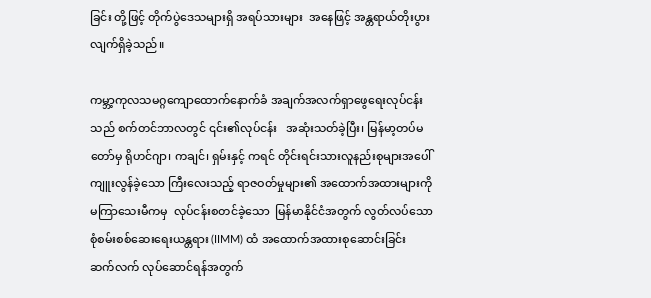ခြင်း တို့ဖြင့် တိုက်ပွဲဒေသများရှိ အရပ်သားများ  အနေဖြင့် အန္တရာယ်တိုးပွားလျက်ရှိခဲ့သည်။

ကမ္ဘာ့ကုလသမဂ္ဂကျောထောက်နောက်ခံ အချက်အလက်ရှာဖွေရေးလုပ်ငန်းသည် စက်တင်ဘာလတွင် ၎င်း၏လုပ်ငန်း   အဆုံးသတ်ခဲ့ပြီး၊ မြန်မာ့တပ်မတော်မှ ရိုဟင်ဂျာ၊ ကချင်၊ ရှမ်းနှင့် ကရင် တိုင်းရင်းသားလူနည်းစုများအပေါ်   ကျူးလွန်ခဲ့သော ကြီးလေးသည့် ရာဇဝတ်မှုများ၏ အထောက်အထားများကို မကြာသေးမီကမှ  လုပ်ငန်းစတင်ခဲ့သော  မြန်မာနိုင်ငံအတွက် လွတ်လပ်သော စုံစမ်းစစ်ဆေးရေးယန္တရား (IIMM) ထံ အထောက်အထားစုဆောင်းခြင်း  ဆက်လက် လုပ်ဆောင်ရန်အတွက်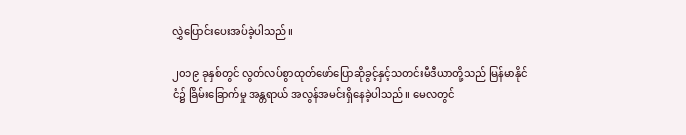လွှဲပြောင်းပေးအပ်ခဲ့ပါသည်။

၂၀၁၉ ခုနှစ်တွင် လွတ်လပ်စွာထုတ်ဖော်ပြောဆိုခွင့်နှင့်သတင်းမီဒီယာတို့သည် မြန်မာနိုင်ငံ၌ ခြိမ်းခြောက်မှု အန္တရာယ် အလွန်အမင်းရှိနေခဲ့ပါသည်။ မေလတွင်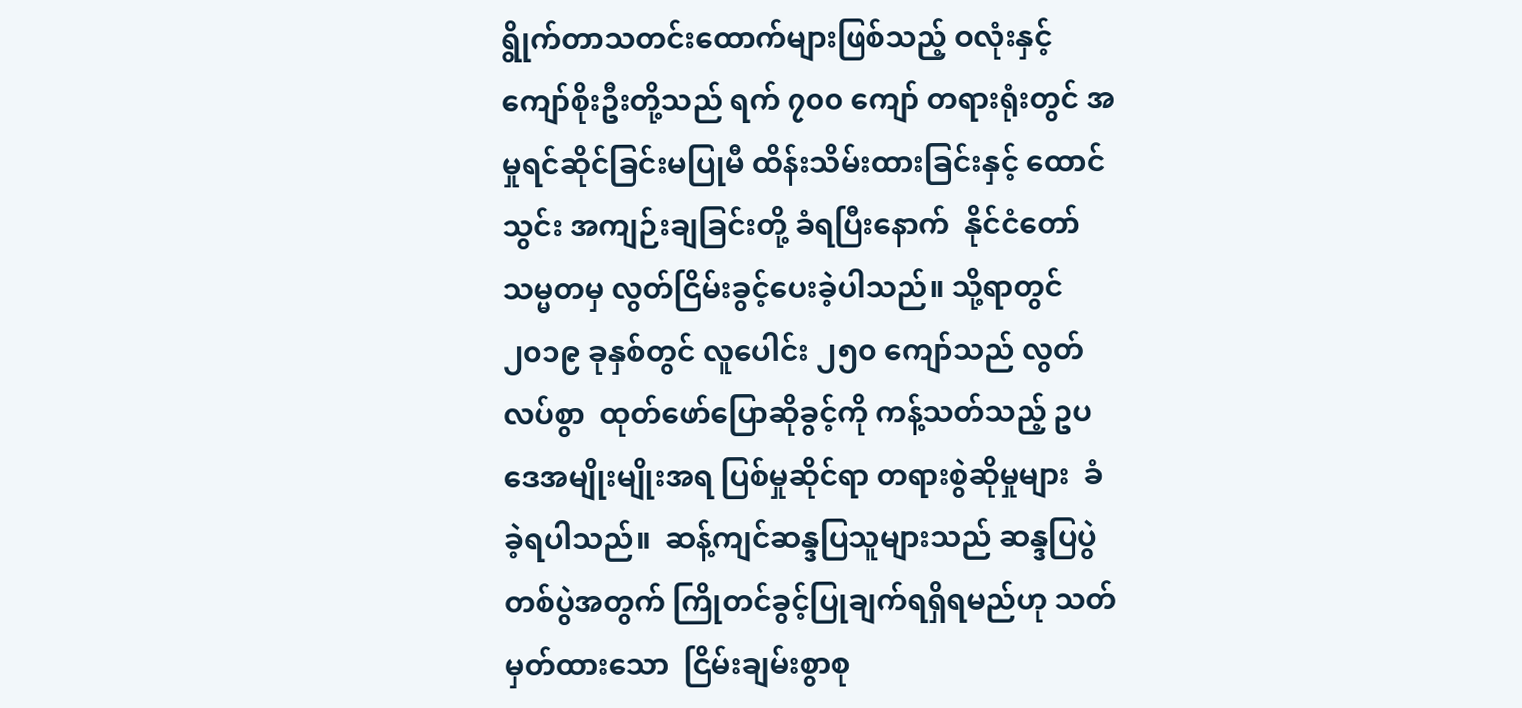ရွိုက်တာသတင်းထောက်များဖြစ်သည့် ဝလုံးနှင့် ကျော်စိုးဦးတို့သည် ရက် ၇၀၀ ကျော် တရားရုံးတွင် အမှုရင်ဆိုင်ခြင်းမပြုမီ ထိန်းသိမ်းထားခြင်းနှင့် ထောင်သွင်း အကျဉ်းချခြင်းတို့ ခံရပြီးနောက်  နိုင်ငံတော်သမ္မတမှ လွတ်ငြိမ်းခွင့်ပေးခဲ့ပါသည်။ သို့ရာတွင် ၂၀၁၉ ခုနှစ်တွင် လူပေါင်း ၂၅၀ ကျော်သည် လွတ်လပ်စွာ  ထုတ်ဖော်ပြောဆိုခွင့်ကို ကန့်သတ်သည့် ဥပဒေအမျိုးမျိုးအရ ပြစ်မှုဆိုင်ရာ တရားစွဲဆိုမှုများ  ခံခဲ့ရပါသည်။  ဆန့်ကျင်ဆန္ဒပြသူများသည် ဆန္ဒပြပွဲတစ်ပွဲအတွက် ကြိုတင်ခွင့်ပြုချက်ရရှိရမည်ဟု သတ်မှတ်ထားသော  ငြိမ်းချမ်းစွာစု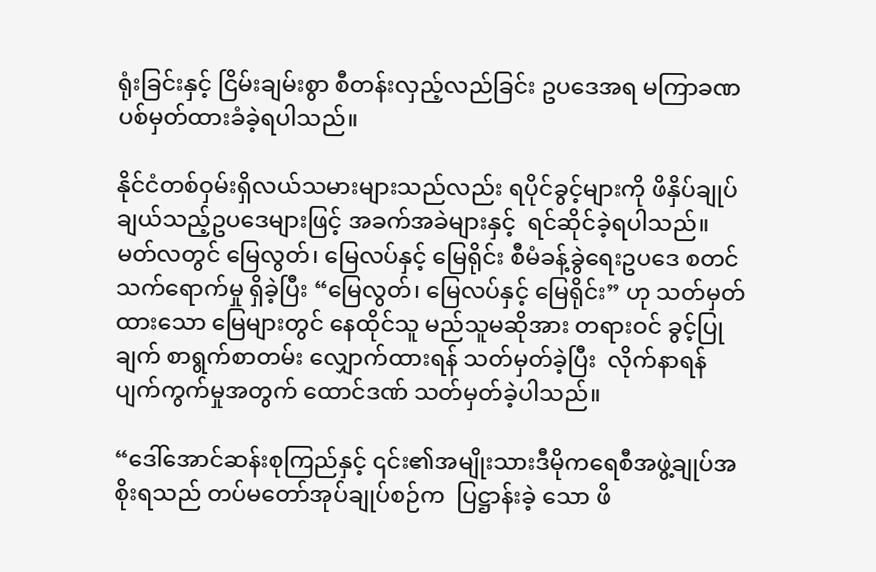ရုံးခြင်းနှင့် ငြိမ်းချမ်းစွာ စီတန်းလှည့်လည်ခြင်း ဥပဒေအရ မကြာခဏ ပစ်မှတ်ထားခံခဲ့ရပါသည်။

နိုင်ငံတစ်ဝှမ်းရှိလယ်သမားများသည်လည်း ရပိုင်ခွင့်များကို ဖိနှိပ်ချုပ်ချယ်သည့်ဥပဒေများဖြင့် အခက်အခဲများနှင့်  ရင်ဆိုင်ခဲ့ရပါသည်။ မတ်လတွင် မြေလွတ်၊ မြေလပ်နှင့် မြေရိုင်း စီမံခန့်ခွဲရေးဥပဒေ စတင်သက်ရောက်မှု ရှိခဲ့ပြီး “မြေလွတ်၊ မြေလပ်နှင့် မြေရိုင်း” ဟု သတ်မှတ်ထားသော မြေများတွင် နေထိုင်သူ မည်သူမဆိုအား တရားဝင် ခွင့်ပြုချက် စာရွက်စာတမ်း လျှောက်ထားရန် သတ်မှတ်ခဲ့ပြီး  လိုက်နာရန် ပျက်ကွက်မှုအတွက် ထောင်ဒဏ် သတ်မှတ်ခဲ့ပါသည်။

“ဒေါ်အောင်ဆန်းစုကြည်နှင့် ၎င်း၏အမျိုးသားဒီမိုကရေစီအဖွဲ့ချုပ်အစိုးရသည် တပ်မတော်အုပ်ချုပ်စဉ်က  ပြဋ္ဌာန်းခဲ့ သော ဖိ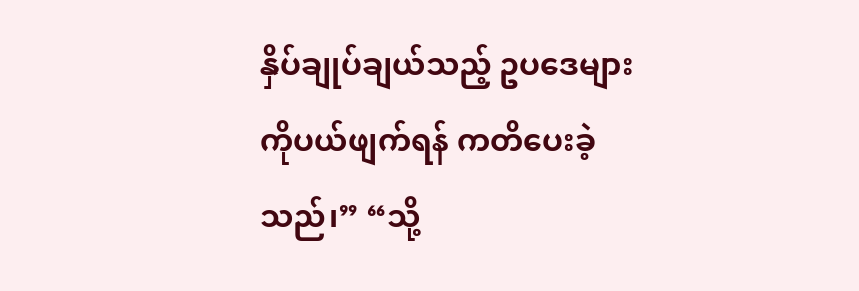နှိပ်ချုပ်ချယ်သည့် ဥပဒေများကိုပယ်ဖျက်ရန် ကတိပေးခဲ့သည်၊” “သို့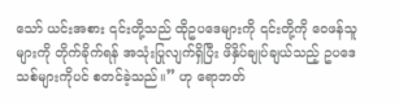သော် ယင်းအစား ၎င်းတို့သည် ထိုဥပဒေများကို ၎င်းတို့ကို ဝေဖန်သူများကို တိုက်ခိုက်ရန် အသုံးပြုလျက်ရှိပြီး ဖိနှိပ်ချုပ်ချယ်သည့် ဥပဒေသစ်များကိုပင် စတင်ခဲ့သည်။” ဟု ရောဘတ်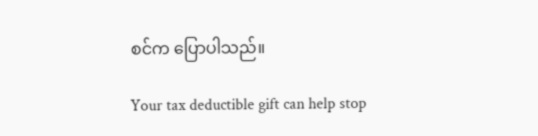စင်က ပြောပါသည်။

Your tax deductible gift can help stop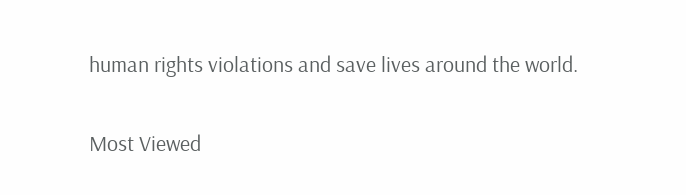human rights violations and save lives around the world.

Most Viewed